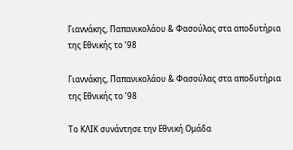Γιαννάκης, Παπανικολάου & Φασούλας στα αποδυτήρια της Εθνικής το ’98

Γιαννάκης, Παπανικολάου & Φασούλας στα αποδυτήρια της Εθνικής το ’98

Το ΚΛΙΚ συνάντησε την Εθνική Ομάδα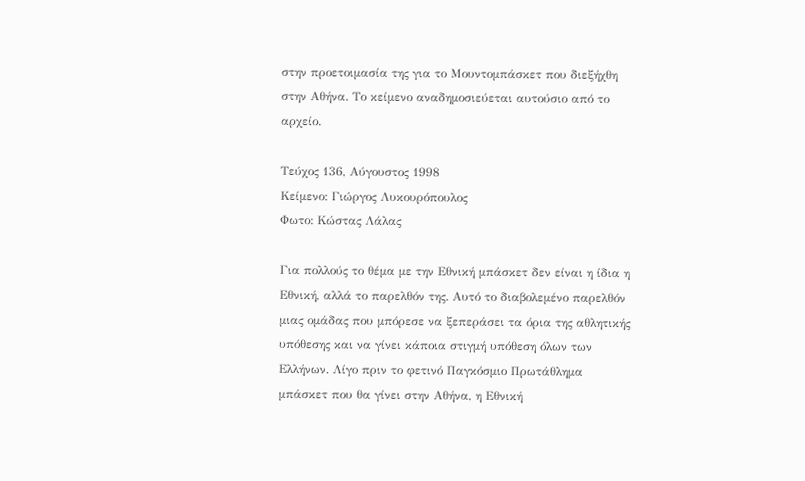στην προετοιμασία της για το Μουντομπάσκετ που διεξήχθη στην Αθήνα. Το κείμενο αναδημοσιεύεται αυτούσιο από το αρχείο.

Τεύχος 136, Αύγουστος 1998
Κείμενο: Γιώργος Λυκουρόπουλος
Φωτο: Κώστας Λάλας

Για πολλούς το θέμα με την Εθνική μπάσκετ δεν είναι η ίδια η Εθνική, αλλά το παρελθόν της. Αυτό το διαβολεμένο παρελθόν μιας ομάδας που μπόρεσε να ξεπεράσει τα όρια της αθλητικής υπόθεσης και να γίνει κάποια στιγμή υπόθεση όλων των Ελλήνων. Λίγο πριν το φετινό Παγκόσμιο Πρωτάθλημα μπάσκετ που θα γίνει στην Αθήνα, η Εθνική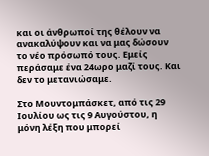και οι άνθρωποί της θέλουν να ανακαλύψουν και να μας δώσουν το νέο πρόσωπό τους. Εμείς περάσαμε ένα 24ωρο μαζί τους. Και δεν το μετανιώσαμε.

Στο Μουντομπάσκετ, από τις 29 Ιουλίου ως τις 9 Αυγούστου, η μόνη λέξη που μπορεί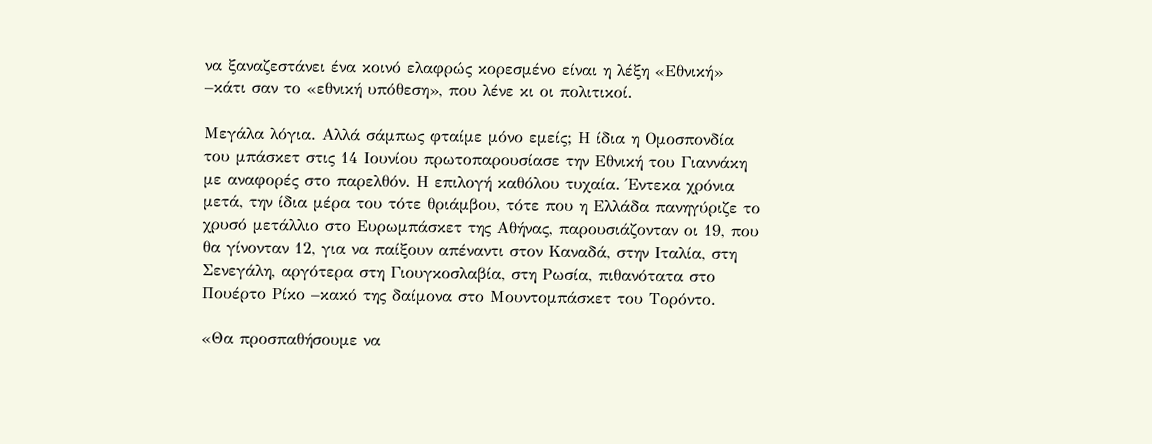να ξαναζεστάνει ένα κοινό ελαφρώς κορεσμένο είναι η λέξη «Εθνική» –κάτι σαν το «εθνική υπόθεση», που λένε κι οι πολιτικοί.

Μεγάλα λόγια. Αλλά σάμπως φταίμε μόνο εμείς; Η ίδια η Ομοσπονδία του μπάσκετ στις 14 Ιουνίου πρωτοπαρουσίασε την Εθνική του Γιαννάκη με αναφορές στο παρελθόν. Η επιλογή καθόλου τυχαία. Έντεκα χρόνια μετά, την ίδια μέρα του τότε θριάμβου, τότε που η Ελλάδα πανηγύριζε το χρυσό μετάλλιο στο Ευρωμπάσκετ της Αθήνας, παρουσιάζονταν οι 19, που θα γίνονταν 12, για να παίξουν απέναντι στον Καναδά, στην Ιταλία, στη Σενεγάλη, αργότερα στη Γιουγκοσλαβία, στη Ρωσία, πιθανότατα στο Πουέρτο Ρίκο –κακό της δαίμονα στο Μουντομπάσκετ του Τορόντο.

«Θα προσπαθήσουμε να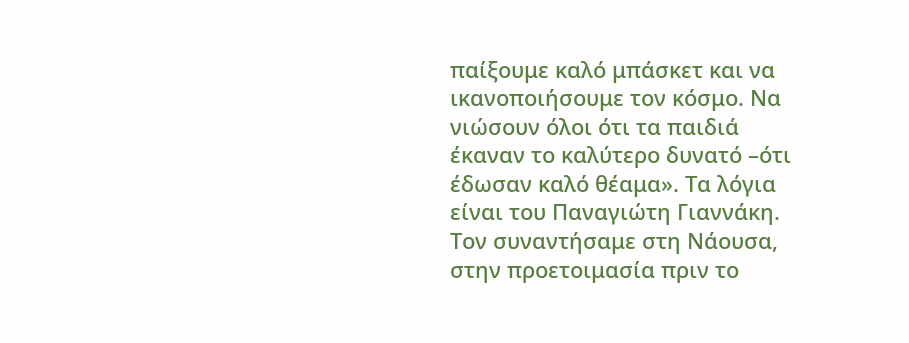παίξουμε καλό μπάσκετ και να ικανοποιήσουμε τον κόσμο. Να νιώσουν όλοι ότι τα παιδιά έκαναν το καλύτερο δυνατό –ότι έδωσαν καλό θέαμα». Τα λόγια είναι του Παναγιώτη Γιαννάκη. Τον συναντήσαμε στη Νάουσα, στην προετοιμασία πριν το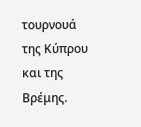τουρνουά της Κύπρου και της Βρέμης.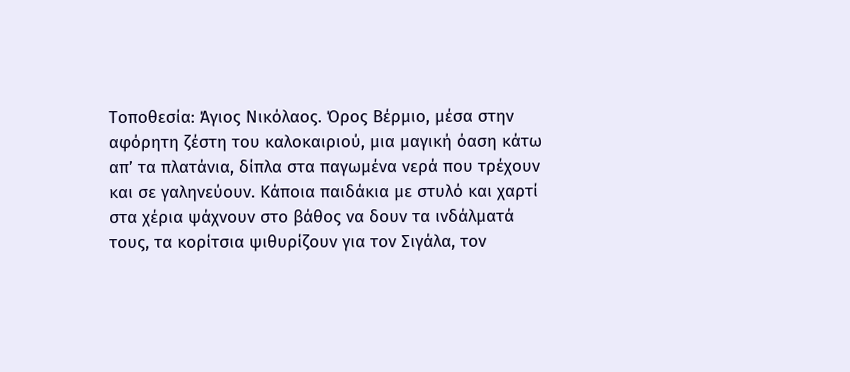Τοποθεσία: Άγιος Νικόλαος. Όρος Βέρμιο, μέσα στην αφόρητη ζέστη του καλοκαιριού, μια μαγική όαση κάτω απ’ τα πλατάνια, δίπλα στα παγωμένα νερά που τρέχουν και σε γαληνεύουν. Κάποια παιδάκια με στυλό και χαρτί στα χέρια ψάχνουν στο βάθος να δουν τα ινδάλματά τους, τα κορίτσια ψιθυρίζουν για τον Σιγάλα, τον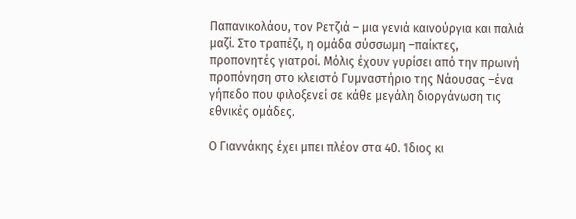Παπανικολάου, τον Ρετζιά – μια γενιά καινούργια και παλιά μαζί. Στο τραπέζι, η ομάδα σύσσωμη –παίκτες, προπονητές γιατροί. Μόλις έχουν γυρίσει από την πρωινή προπόνηση στο κλειστό Γυμναστήριο της Νάουσας –ένα γήπεδο που φιλοξενεί σε κάθε μεγάλη διοργάνωση τις εθνικές ομάδες.

Ο Γιαννάκης έχει μπει πλέον στα 40. Ίδιος κι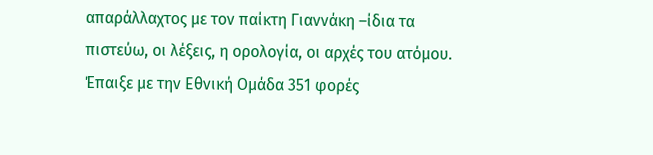απαράλλαχτος με τον παίκτη Γιαννάκη –ίδια τα πιστεύω, οι λέξεις, η ορολογία, οι αρχές του ατόμου. Έπαιξε με την Εθνική Ομάδα 351 φορές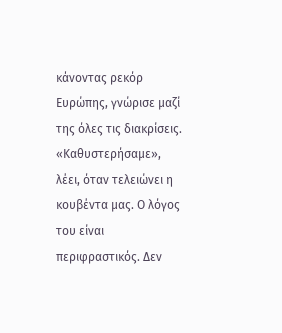κάνοντας ρεκόρ Ευρώπης, γνώρισε μαζί της όλες τις διακρίσεις. «Καθυστερήσαμε», λέει, όταν τελειώνει η κουβέντα μας. Ο λόγος του είναι περιφραστικός. Δεν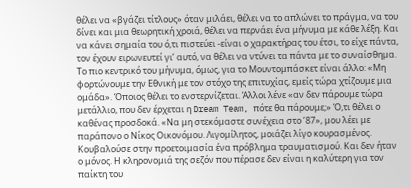θέλει να «βγάζει τίτλους» όταν μιλάει, θέλει να το απλώνει το πράγμα, να του δίνει και μια θεωρητική χροιά, θέλει να περνάει ένα μήνυμα με κάθε λέξη. Και να κάνει σημαία του ό,τι πιστεύει -είναι ο χαρακτήρας του έτσι, το είχε πάντα, τον έχουν ειρωνευτεί γι’ αυτό, να θέλει να ντύνει τα πάντα με το συναίσθημα. Το πιο κεντρικό του μήνυμα, όμως, για το Μουντομπάσκετ είναι άλλο: «Μη φορτώνουμε την Εθνική με τον στόχο της επιτυχίας, εμείς τώρα χτίζουμε μια ομάδα». Όποιος θέλει το ενστερνίζεται. Άλλοι λένε «αν δεν πάρουμε τώρα μετάλλιο, που δεν έρχεται η Dream Team, πότε θα πάρουμε;» Ό,τι θέλει ο καθένας προσδοκά. «Να μη στεκόμαστε συνέχεια στο ’87», μου λέει με παράπονο ο Νίκος Οικονόμου. Λιγομίλητος, μοιάζει λίγο κουρασμένος. Κουβαλούσε στην προετοιμασία ένα πρόβλημα τραυματισμού. Και δεν ήταν ο μόνος. Η κληρονομιά της σεζόν που πέρασε δεν είναι η καλύτερη για τον παίκτη του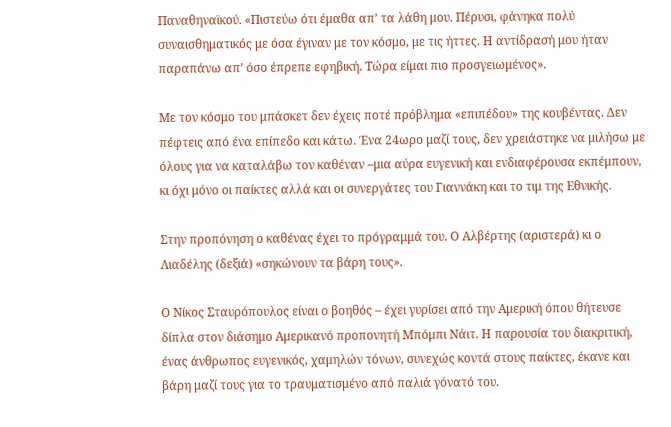Παναθηναϊκού. «Πιστεύω ότι έμαθα απ’ τα λάθη μου. Πέρυσι, φάνηκα πολύ συναισθηματικός με όσα έγιναν με τον κόσμο, με τις ήττες. Η αντίδρασή μου ήταν παραπάνω απ’ όσο έπρεπε εφηβική. Τώρα είμαι πιο προσγειωμένος».

Με τον κόσμο του μπάσκετ δεν έχεις ποτέ πρόβλημα «επιπέδου» της κουβέντας. Δεν πέφτεις από ένα επίπεδο και κάτω. Ένα 24ωρο μαζί τους, δεν χρειάστηκε να μιλήσω με όλους για να καταλάβω τον καθέναν –μια αύρα ευγενική και ενδιαφέρουσα εκπέμπουν, κι όχι μόνο οι παίκτες αλλά και οι συνεργάτες του Γιαννάκη και το τιμ της Εθνικής.

Στην προπόνηση ο καθένας έχει το πρόγραμμά του. Ο Αλβέρτης (αριστερά) κι ο Λιαδέλης (δεξιά) «σηκώνουν τα βάρη τους».

Ο Νίκος Σταυρόπουλος είναι ο βοηθός – έχει γυρίσει από την Αμερική όπου θήτευσε δίπλα στον διάσημο Αμερικανό προπονητή Μπόμπι Νάιτ. Η παρουσία του διακριτική, ένας άνθρωπος ευγενικός, χαμηλών τόνων, συνεχώς κοντά στους παίκτες, έκανε και βάρη μαζί τους για το τραυματισμένο από παλιά γόνατό του.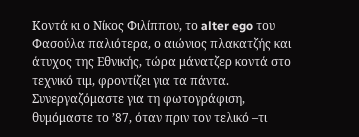Κοντά κι ο Νίκος Φιλίππου, το alter ego του Φασούλα παλιότερα, ο αιώνιος πλακατζής και άτυχος της Εθνικής, τώρα μάνατζερ κοντά στο τεχνικό τιμ, φροντίζει για τα πάντα. Συνεργαζόμαστε για τη φωτογράφιση, θυμόμαστε το ’87, όταν πριν τον τελικό –τι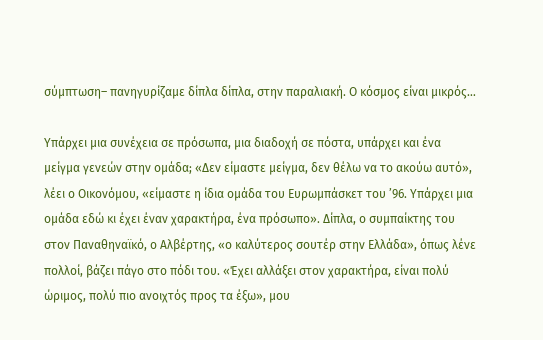σύμπτωση– πανηγυρίζαμε δίπλα δίπλα, στην παραλιακή. Ο κόσμος είναι μικρός…

Υπάρχει μια συνέχεια σε πρόσωπα, μια διαδοχή σε πόστα, υπάρχει και ένα μείγμα γενεών στην ομάδα; «Δεν είμαστε μείγμα, δεν θέλω να το ακούω αυτό», λέει ο Οικονόμου, «είμαστε η ίδια ομάδα του Ευρωμπάσκετ του ’96. Υπάρχει μια ομάδα εδώ κι έχει έναν χαρακτήρα, ένα πρόσωπο». Δίπλα, ο συμπαίκτης του στον Παναθηναϊκό, ο Αλβέρτης, «ο καλύτερος σουτέρ στην Ελλάδα», όπως λένε πολλοί, βάζει πάγο στο πόδι του. «Έχει αλλάξει στον χαρακτήρα, είναι πολύ ώριμος, πολύ πιο ανοιχτός προς τα έξω», μου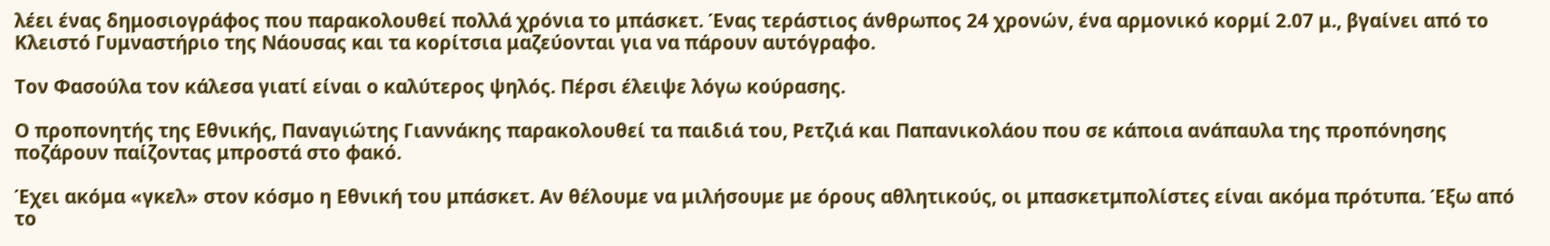λέει ένας δημοσιογράφος που παρακολουθεί πολλά χρόνια το μπάσκετ. Ένας τεράστιος άνθρωπος 24 χρονών, ένα αρμονικό κορμί 2.07 μ., βγαίνει από το Κλειστό Γυμναστήριο της Νάουσας και τα κορίτσια μαζεύονται για να πάρουν αυτόγραφο.

Τον Φασούλα τον κάλεσα γιατί είναι ο καλύτερος ψηλός. Πέρσι έλειψε λόγω κούρασης.

Ο προπονητής της Εθνικής, Παναγιώτης Γιαννάκης παρακολουθεί τα παιδιά του, Ρετζιά και Παπανικολάου που σε κάποια ανάπαυλα της προπόνησης ποζάρουν παίζοντας μπροστά στο φακό.

Έχει ακόμα «γκελ» στον κόσμο η Εθνική του μπάσκετ. Αν θέλουμε να μιλήσουμε με όρους αθλητικούς, οι μπασκετμπολίστες είναι ακόμα πρότυπα. Έξω από το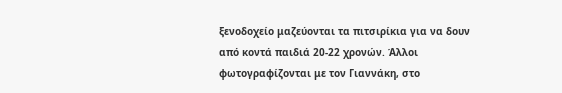ξενοδοχείο μαζεύονται τα πιτσιρίκια για να δουν από κοντά παιδιά 20-22 χρονών. Άλλοι φωτογραφίζονται με τον Γιαννάκη, στο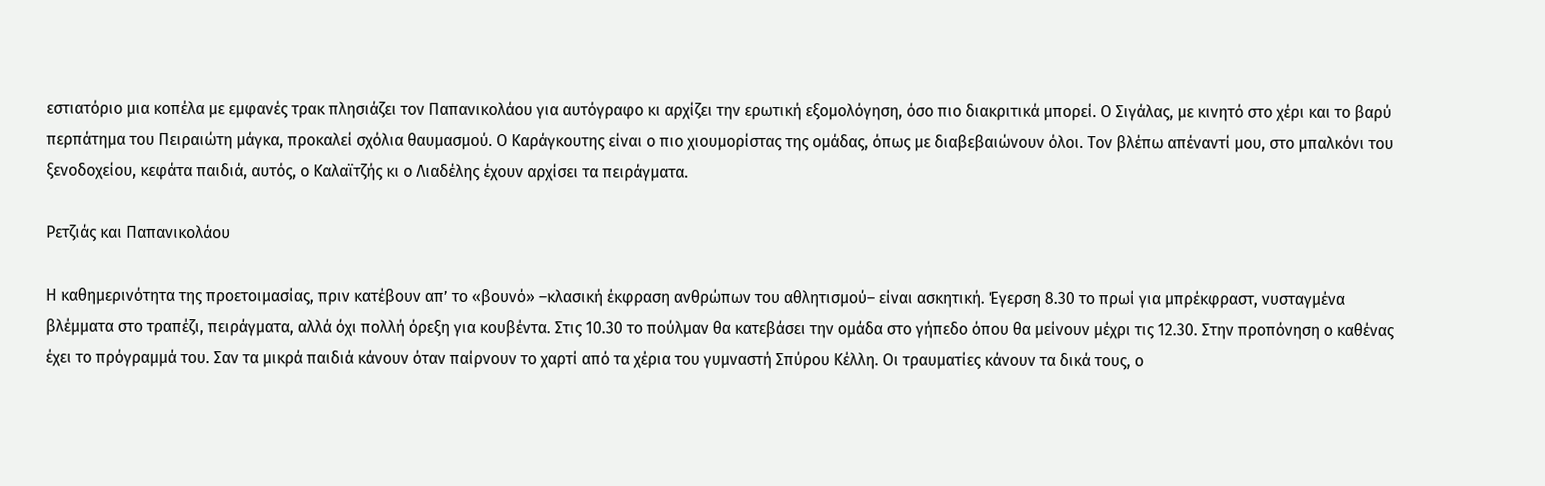εστιατόριο μια κοπέλα με εμφανές τρακ πλησιάζει τον Παπανικολάου για αυτόγραφο κι αρχίζει την ερωτική εξομολόγηση, όσο πιο διακριτικά μπορεί. Ο Σιγάλας, με κινητό στο χέρι και το βαρύ περπάτημα του Πειραιώτη μάγκα, προκαλεί σχόλια θαυμασμού. Ο Καράγκουτης είναι ο πιο χιουμορίστας της ομάδας, όπως με διαβεβαιώνουν όλοι. Τον βλέπω απέναντί μου, στο μπαλκόνι του ξενοδοχείου, κεφάτα παιδιά, αυτός, ο Καλαϊτζής κι ο Λιαδέλης έχουν αρχίσει τα πειράγματα.

Ρετζιάς και Παπανικολάου

Η καθημερινότητα της προετοιμασίας, πριν κατέβουν απ’ το «βουνό» –κλασική έκφραση ανθρώπων του αθλητισμού– είναι ασκητική. Έγερση 8.30 το πρωί για μπρέκφραστ, νυσταγμένα βλέμματα στο τραπέζι, πειράγματα, αλλά όχι πολλή όρεξη για κουβέντα. Στις 10.30 το πούλμαν θα κατεβάσει την ομάδα στο γήπεδο όπου θα μείνουν μέχρι τις 12.30. Στην προπόνηση ο καθένας έχει το πρόγραμμά του. Σαν τα μικρά παιδιά κάνουν όταν παίρνουν το χαρτί από τα χέρια του γυμναστή Σπύρου Κέλλη. Οι τραυματίες κάνουν τα δικά τους, ο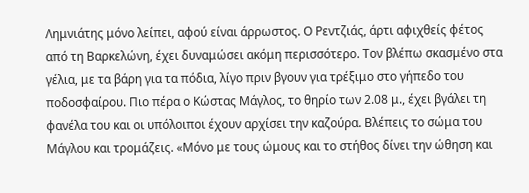Λημνιάτης μόνο λείπει, αφού είναι άρρωστος. Ο Ρεντζιάς, άρτι αφιχθείς φέτος από τη Βαρκελώνη, έχει δυναμώσει ακόμη περισσότερο. Τον βλέπω σκασμένο στα γέλια, με τα βάρη για τα πόδια, λίγο πριν βγουν για τρέξιμο στο γήπεδο του ποδοσφαίρου. Πιο πέρα ο Κώστας Μάγλος, το θηρίο των 2.08 μ., έχει βγάλει τη φανέλα του και οι υπόλοιποι έχουν αρχίσει την καζούρα. Βλέπεις το σώμα του Μάγλου και τρομάζεις. «Μόνο με τους ώμους και το στήθος δίνει την ώθηση και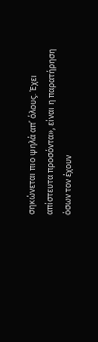σηκώνεται πιο ψηλά απ’ όλους. Έχει απίστευτα προσόντα», είναι η παρατήρηση όσων τον έχουν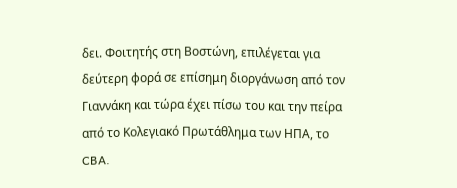δει. Φοιτητής στη Βοστώνη, επιλέγεται για δεύτερη φορά σε επίσημη διοργάνωση από τον Γιαννάκη και τώρα έχει πίσω του και την πείρα από το Κολεγιακό Πρωτάθλημα των ΗΠΑ, το CBA.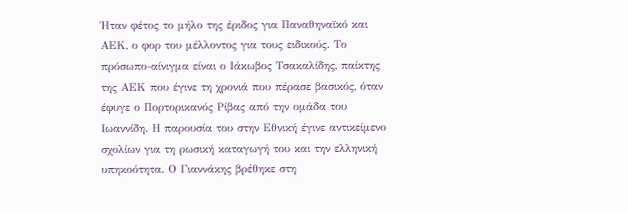Ήταν φέτος το μήλο της έριδος για Παναθηναϊκό και ΑΕΚ, ο φορ του μέλλοντος για τους ειδικούς. Το πρόσωπο-αίνιγμα είναι ο Ιάκωβος Τσακαλίδης, παίκτης της ΑΕΚ που έγινε τη χρονιά που πέρασε βασικός, όταν έφυγε ο Πορτορικανός Ρίβας από την ομάδα του Ιωαννίδη. Η παρουσία του στην Εθνική έγινε αντικείμενο σχολίων για τη ρωσική καταγωγή του και την ελληνική υπηκοότητα. Ο Γιαννάκης βρέθηκε στη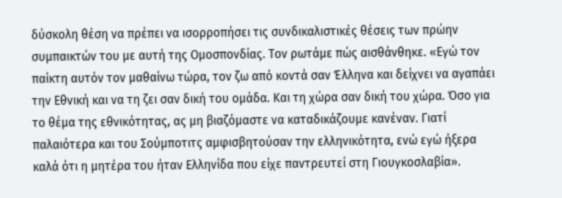δύσκολη θέση να πρέπει να ισορροπήσει τις συνδικαλιστικές θέσεις των πρώην συμπαικτών του με αυτή της Ομοσπονδίας. Τον ρωτάμε πώς αισθάνθηκε. «Εγώ τον παίκτη αυτόν τον μαθαίνω τώρα, τον ζω από κοντά σαν Έλληνα και δείχνει να αγαπάει την Εθνική και να τη ζει σαν δική του ομάδα. Και τη χώρα σαν δική του χώρα. Όσο για το θέμα της εθνικότητας, ας μη βιαζόμαστε να καταδικάζουμε κανέναν. Γιατί παλαιότερα και του Σούμποτιτς αμφισβητούσαν την ελληνικότητα, ενώ εγώ ήξερα καλά ότι η μητέρα του ήταν Ελληνίδα που είχε παντρευτεί στη Γιουγκοσλαβία».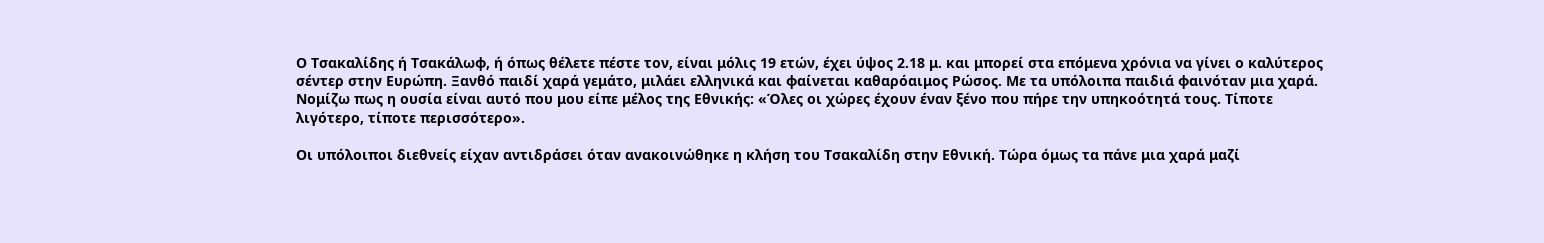Ο Τσακαλίδης ή Τσακάλωφ, ή όπως θέλετε πέστε τον, είναι μόλις 19 ετών, έχει ύψος 2.18 μ. και μπορεί στα επόμενα χρόνια να γίνει ο καλύτερος σέντερ στην Ευρώπη. Ξανθό παιδί χαρά γεμάτο, μιλάει ελληνικά και φαίνεται καθαρόαιμος Ρώσος. Με τα υπόλοιπα παιδιά φαινόταν μια χαρά. Νομίζω πως η ουσία είναι αυτό που μου είπε μέλος της Εθνικής: «Όλες οι χώρες έχουν έναν ξένο που πήρε την υπηκοότητά τους. Τίποτε λιγότερο, τίποτε περισσότερο».

Οι υπόλοιποι διεθνείς είχαν αντιδράσει όταν ανακοινώθηκε η κλήση του Τσακαλίδη στην Εθνική. Τώρα όμως τα πάνε μια χαρά μαζί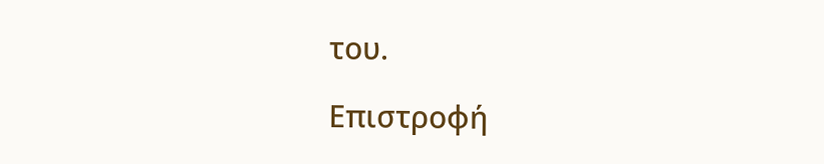του.

Επιστροφή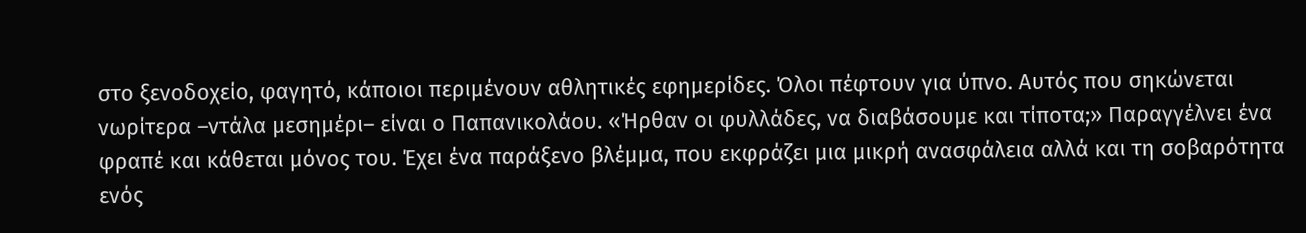στο ξενοδοχείο, φαγητό, κάποιοι περιμένουν αθλητικές εφημερίδες. Όλοι πέφτουν για ύπνο. Αυτός που σηκώνεται νωρίτερα –ντάλα μεσημέρι– είναι ο Παπανικολάου. «Ήρθαν οι φυλλάδες, να διαβάσουμε και τίποτα;» Παραγγέλνει ένα φραπέ και κάθεται μόνος του. Έχει ένα παράξενο βλέμμα, που εκφράζει μια μικρή ανασφάλεια αλλά και τη σοβαρότητα ενός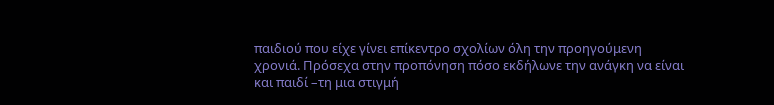παιδιού που είχε γίνει επίκεντρο σχολίων όλη την προηγούμενη χρονιά. Πρόσεχα στην προπόνηση πόσο εκδήλωνε την ανάγκη να είναι και παιδί –τη μια στιγμή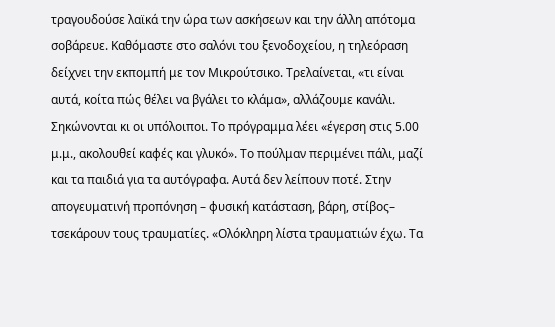τραγουδούσε λαϊκά την ώρα των ασκήσεων και την άλλη απότομα σοβάρευε. Καθόμαστε στο σαλόνι του ξενοδοχείου, η τηλεόραση δείχνει την εκπομπή με τον Μικρούτσικο. Τρελαίνεται, «τι είναι αυτά, κοίτα πώς θέλει να βγάλει το κλάμα», αλλάζουμε κανάλι. Σηκώνονται κι οι υπόλοιποι. Το πρόγραμμα λέει «έγερση στις 5.00 μ.μ., ακολουθεί καφές και γλυκό». Το πούλμαν περιμένει πάλι, μαζί και τα παιδιά για τα αυτόγραφα. Αυτά δεν λείπουν ποτέ. Στην απογευματινή προπόνηση – φυσική κατάσταση, βάρη, στίβος– τσεκάρουν τους τραυματίες. «Ολόκληρη λίστα τραυματιών έχω. Τα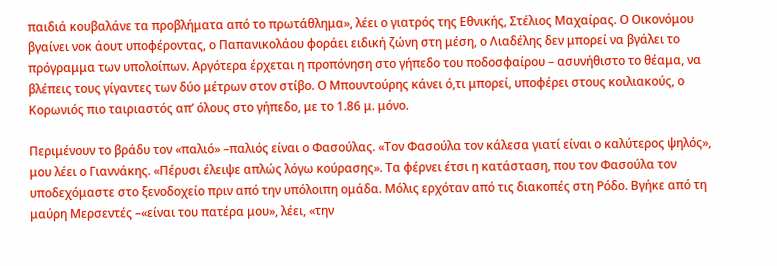παιδιά κουβαλάνε τα προβλήματα από το πρωτάθλημα», λέει ο γιατρός της Εθνικής, Στέλιος Μαχαίρας. Ο Οικονόμου βγαίνει νοκ άουτ υποφέροντας, ο Παπανικολάου φοράει ειδική ζώνη στη μέση, ο Λιαδέλης δεν μπορεί να βγάλει το πρόγραμμα των υπολοίπων. Αργότερα έρχεται η προπόνηση στο γήπεδο του ποδοσφαίρου – ασυνήθιστο το θέαμα, να βλέπεις τους γίγαντες των δύο μέτρων στον στίβο. Ο Μπουντούρης κάνει ό,τι μπορεί, υποφέρει στους κοιλιακούς, ο Κορωνιός πιο ταιριαστός απ’ όλους στο γήπεδο, με το 1.86 μ. μόνο.

Περιμένουν το βράδυ τον «παλιό» –παλιός είναι ο Φασούλας. «Τον Φασούλα τον κάλεσα γιατί είναι ο καλύτερος ψηλός», μου λέει ο Γιαννάκης. «Πέρυσι έλειψε απλώς λόγω κούρασης». Τα φέρνει έτσι η κατάσταση, που τον Φασούλα τον υποδεχόμαστε στο ξενοδοχείο πριν από την υπόλοιπη ομάδα. Μόλις ερχόταν από τις διακοπές στη Ρόδο. Βγήκε από τη μαύρη Μερσεντές –«είναι του πατέρα μου», λέει, «την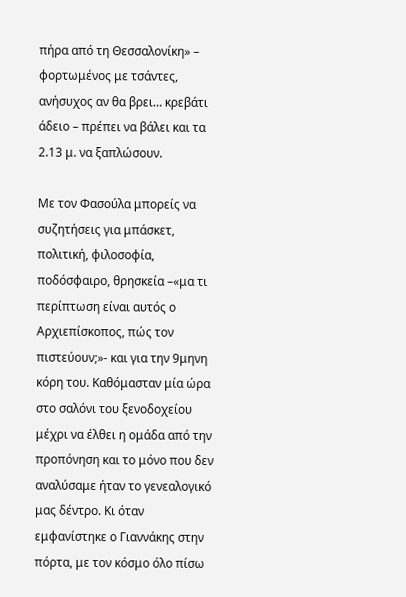πήρα από τη Θεσσαλονίκη» – φορτωμένος με τσάντες, ανήσυχος αν θα βρει… κρεβάτι άδειο – πρέπει να βάλει και τα 2.13 μ. να ξαπλώσουν.

Με τον Φασούλα μπορείς να συζητήσεις για μπάσκετ, πολιτική, φιλοσοφία, ποδόσφαιρο, θρησκεία –«μα τι περίπτωση είναι αυτός ο Αρχιεπίσκοπος, πώς τον πιστεύουν;»- και για την 9μηνη κόρη του. Καθόμασταν μία ώρα στο σαλόνι του ξενοδοχείου μέχρι να έλθει η ομάδα από την προπόνηση και το μόνο που δεν αναλύσαμε ήταν το γενεαλογικό μας δέντρο. Κι όταν εμφανίστηκε ο Γιαννάκης στην πόρτα, με τον κόσμο όλο πίσω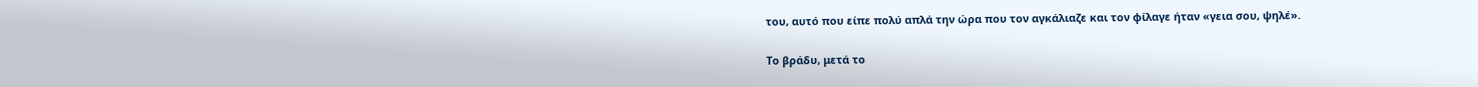του, αυτό που είπε πολύ απλά την ώρα που τον αγκάλιαζε και τον φίλαγε ήταν «γεια σου, ψηλέ».

Το βράδυ, μετά το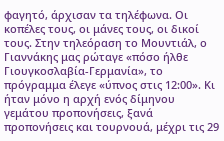φαγητό, άρχισαν τα τηλέφωνα. Οι κοπέλες τους, οι μάνες τους, οι δικοί τους. Στην τηλεόραση το Μουντιάλ, ο Γιαννάκης μας ρώταγε «πόσο ήλθε Γιουγκοσλαβία-Γερμανία», το πρόγραμμα έλεγε «ύπνος στις 12:00». Κι ήταν μόνο η αρχή ενός δίμηνου γεμάτου προπονήσεις, ξανά προπονήσεις και τουρνουά, μέχρι τις 29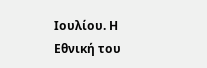Ιουλίου. Η Εθνική του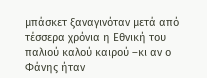μπάσκετ ξαναγινόταν μετά από τέσσερα χρόνια η Εθνική του παλιού καλού καιρού –κι αν ο Φάνης ήταν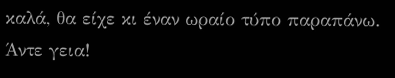καλά, θα είχε κι έναν ωραίο τύπο παραπάνω. Άντε γεια!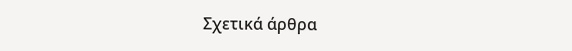Σχετικά άρθρα